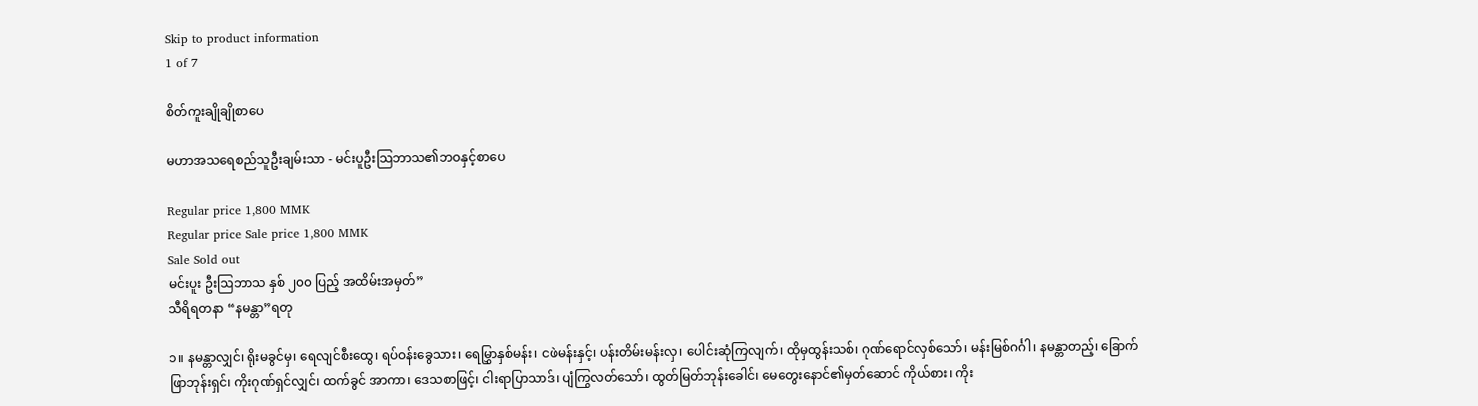Skip to product information
1 of 7

စိတ်ကူးချိုချိုစာပေ

မဟာအသရေစည်သူဦးချမ်းသာ - မင်းပူဦးသြဘာသ၏ဘဝနှင့်စာပေ

Regular price 1,800 MMK
Regular price Sale price 1,800 MMK
Sale Sold out
မင်းပူး ဦးဩဘာသ နှစ် ၂၀၀ ပြည့် အထိမ်းအမှတ်”
သီရိရတနာ “နမန္တာ”ရတု

၁။ နမန္တာလျှင်၊ ရိုးမခွင်မှ၊ ရေလျင်စီးထွေ၊ ရပ်ဝန်းခွေသား၊ ရေမြွှာနှစ်မန်း၊ ငဖဲမန်းနှင့်၊ ပန်းတိမ်းမန်းလှ၊ ပေါင်းဆုံကြလျက်၊ ထိုမှထွန်းသစ်၊ ဂုဏ်ရောင်လှစ်သော်၊ မန်းမြစ်ဂင်္ဂါ၊ နမန္တာတည့်၊ ခြောက်ဖြာဘုန်းရှင်၊ ကိုးဂုဏ်ရှင်လျှင်၊ ထက်ခွင် အာကာ၊ ဒေသစာဖြင့်၊ ငါးရာပြာသာဒ်၊ ပျံကြွလတ်သော်၊ ထွတ်မြတ်ဘုန်းခေါင်၊ မေတွေးနောင်၏မှတ်ဆောင် ကိုယ်စား၊ ကိုး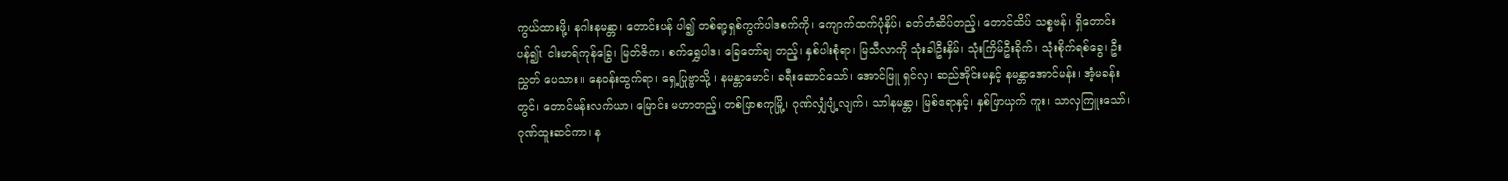ကွယ်ထားဖို့၊ နဂါးနမန္တာ၊ တောင်းပန် ပါ၍ တစ်ရာ့ရှစ်ကွက်ပါဒစက်ကို၊ ကျောက်ထက်ပုံနှိပ်၊ ခတ်တံဆိပ်တည့်၊ တောင်ထိပ် သစ္စဗန်၊ ရှိတောင်းပန်၍t ငါးမာရ်ကုန်ခြွေ၊ မြတ်ဇိက၊ စက်ရွှေပါဒ၊ ခြေတော်ချ တည့်၊ နှစ်ပါးစုံရာ၊ မြသီလာကို သုံးခါဦးနှိမ်၊ သုံးကြိမ်ဦးခိုက်၊ သုံးစိုက်ရစ်ခွေ၊ ဦးညွှတ် ပေသား။ နေဝန်းထွက်ရာ၊ ရှေ့ပြုဗ္ဗာသို့ ၊ နမန္တာမောင်၊ ခရီးဆောင်သော်၊ အောင်ဖြူ ရှင်လှ၊ ဆည်အိုင်းမနှင့် နမန္တာအောင်မန်း၊ အံ့မခန်းတွင်၊ တောင်မန်းလက်ယာ၊ မြောင်း မဟာတည့်၊ တစ်ဖြာစကုမြို့၊ ဂုဏ်လျှံပျံ့လျက်၊ သာါနမန္တာ၊ မြစ်ဧရာနှင့်၊ နှစ်ဖြာယှက် ကူး၊ သာလှကြူးသော်၊ ဂုဏ်ထူးဆင်ကာ၊ န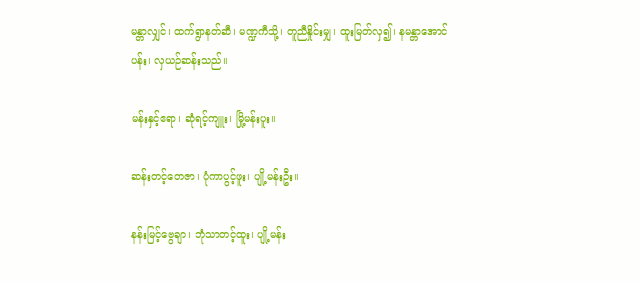မန္တာလျှင်၊ ထက်ရွာနတ်ဆီ၊ မဏ္ဍကီသို့၊ တူညီနှိုင်းမျှ၊ ထူးမြတ်လှ၍၊ နမန္တာအောင်ပန်း၊ လှယဉ်ဆန်းသည်။

မန်းနှင့်ဧရာ၊ ဆုံရင့်ကျူး၊ မြို့မန်းပူး။

ဆန်းတင့်တေဇာ၊ ပုံကာပွင့်ဖူး၊ ပျို့မန်းဦး။

နန်းမြင့်ဗွေချာ၊ ဘုံသာတင့်ထူး၊ ပျို့မန်း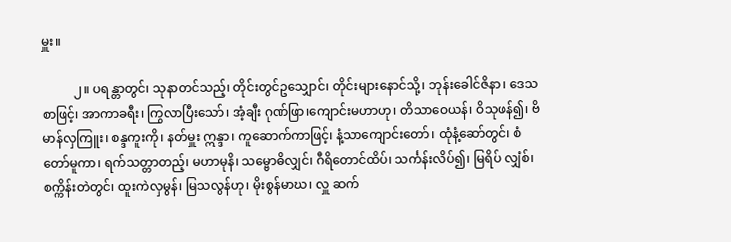မှူး။

          ၂။ ပရန္တာတွင်၊ သုနာတင်သည့်၊ တိုင်းတွင်ဥသျှောင်၊ တိုင်းများနောင်သို့၊ ဘုန်းခေါင်ဇိနာ၊ ဒေသစာဖြင့်၊ အာကာခရီး၊ ကြွလာပြီးသော်၊ အံ့ချီး ဂုဏ်ဖြာ၊ကျောင်းမဟာဟု၊ တိသာဝေယန်၊ ဝိသုဖန်၍၊ ဗိမာန်လှကြူး၊ စန္ဒကူးကို၊ နတ်မှူး ဣန္ဒာ၊ ကူဆောက်ကာဖြင့်၊ နံ့သာကျောင်းတော်၊ ထုံနံ့ဆော်တွင်၊ စံတော်မူကာ၊ ရက်သတ္တာတည့်၊ မဟာမုနိ၊ သမ္ဗောဓိလျှင်၊ ဂီရိတောင်ထိပ်၊ သင်္ကန်းလိပ်၍၊ မြရိပ် လျှံစ်၊ စက္ကိန်းတဲတွင်၊ ထူးကဲလှမွန်၊ မြသလွန်ဟု၊ မိုးစွန်မာဃ၊ လှူ ဆက်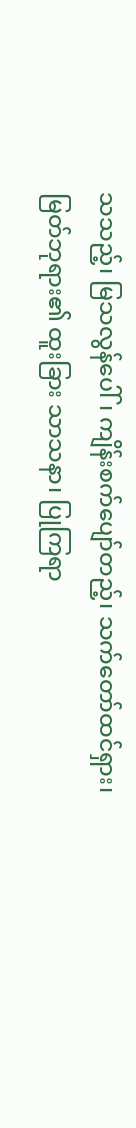သသည့်၊ မြသလွန်ပေါ်၊ ကျိန်းစက်ပျော်တည့်၊ သက်တော်ထင်ရှား၊ မြတ်ဘုရား၏ ထူးခြား သာသနာ၊ ပြုကြရာ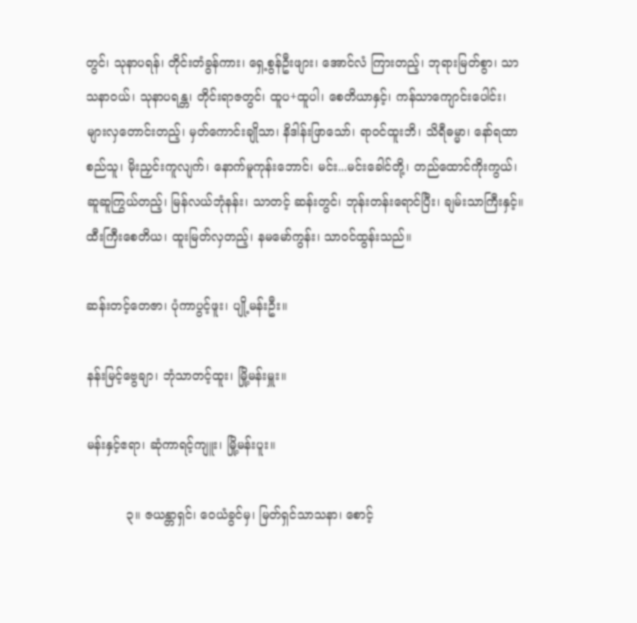တွင်၊ သုနာပရန်၊ တိုင်းတံခွန်ကား၊ ရှေ့စွန်ဦးဖျား၊ အောင်လံ ကြားတည့်၊ ဘုရားမြတ်စွာ၊ သာသနာဝယ်၊ သုနာပရန္တ၊ တိုင်းရာဇတွင်၊ ထူပ+ထူပါ၊ စေတိယာနှင့်၊ ကန်သာကျောင်းပေါင်း၊ များလှတောင်းတည့်၊ မှတ်ကောင်းချိုသာ၊ နိဒါန်းဖြာသော်၊ ရာဝင်ထူးဘိ၊ သိရီဓမ္မာ၊ နော်ရထာ စည်သူ၊ မိုးညှင်းကူလျက်၊ နောက်မူကုန်းဘောင်၊ မင်း...မင်းခေါင်တို့၊ တည်ထောင်ကိုးကွယ်၊ ဆူဆူကြွယ်တည့်၊ မြန်လယ်ဘုံနန်း၊ သာတင့် ဆန်းတွင်၊ ဘုန်းတန်းရောင်ပြီး၊ ချမ်းသာကြီးနှင့်။ ထီးကြီးစေတိယ၊ ထူးမြတ်လှတည့်၊ နမမော်ကွန်း၊ သာဝင်ထွန်းသည်။

ဆန်းတင့်တေဇာ၊ ပုံကာပွင့်ဖူး၊ ပျို့မန်းဦး။

နန်းမြင့်ဗွေချာ၊ ဘုံသာတင့်ထူး၊ မြို့မန်းမှူး။

မန်းနှင့်ဧရာ၊ ဆုံကာရင့်ကျူး၊ မြို့မန်းပူး။

          ၃။ ဇယန္တာရှင်၊ ဝေယံခွင်မှ၊ မြတ်ရှင်သာသနာ၊ စောင့်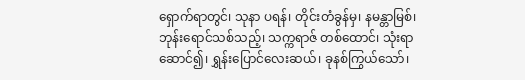ရှောက်ရာတွင်၊ သုနာ ပရန်၊ တိုင်းတံခွန်မှ၊ နမန္တာမြစ်၊ ဘုန်းရောင်သစ်သည့်၊ သက္ကရာဇ် တစ်ထောင်၊ သုံးရာဆောင်၍၊ ရွှန်းပြောင်လေးဆယ်၊ ခုနစ်ကြွယ်သော်၊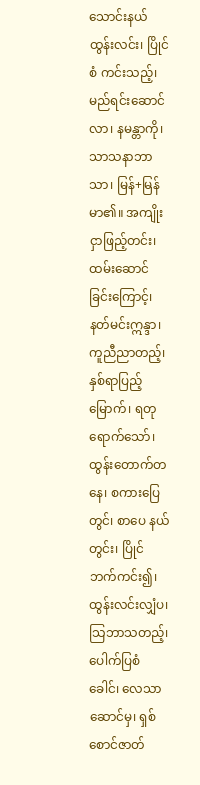သောင်းနယ်ထွန်းလင်း၊ ပြိုင်စံ ကင်းသည့်၊ မည်ရင်းဆောင်လာ၊ နမန္တာကို၊ သာသနာဘာသာ၊ မြန်+မြန်မာ၏။ အကျိုးငှာဖြည့်တင်း၊ ထမ်းဆောင်ခြင်းကြောင့်၊ နတ်မင်းဣန္ဒာ၊ ကူညီညာတည့်၊ နှစ်ရာပြည့်မြောက်၊ ရတုရောက်သော်၊ ထွန်းတောက်တနေ၊ စကားပြေတွင်၊ စာပေ နယ်တွင်း၊ ပြိုင်ဘက်ကင်း၍၊ ထွန်းလင်းလျှံပ၊ သြဘာသတည့်၊ ပေါက်ပြစံခေါင်၊ လေသာဆောင်မှ၊ ရှစ်စောင်ဇာတ်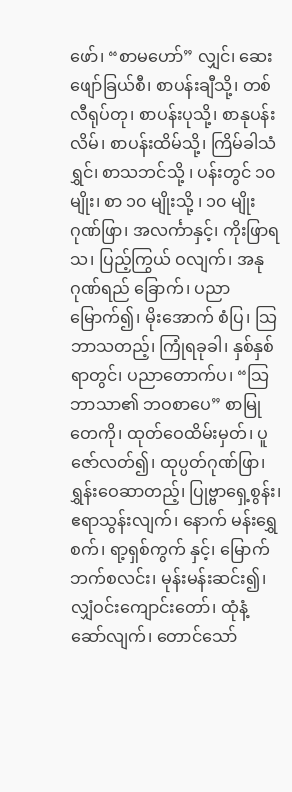ဖော်၊ “စာမဟော်” လျှင်၊ ဆေးဖျော်ခြယ်စီ၊ စာပန်းချီသို့၊ တစ်လီရုပ်တု၊ စာပန်းပုသို့၊ စာနုပန်းလိမ်၊ စာပန်းထိမ်သို့၊ ကြိမ်ခါသံရွှင်၊ စာသဘင်သို့ ၊ ပန်းတွင် ၁၀ မျိုး၊ စာ ၁၀ မျိုးသို့ ၊ ၁၀ မျိုး ဂုဏ်ဖြာ၊ အလင်္ကာနှင့်၊ ကိုးဖြာရသ၊ ပြည့်ကြွယ် ဝလျက်၊ အနုဂုဏ်ရည် ခြောက်၊ ပညာမြောက်၍၊ မိုးအောက် စံပြ၊ သြဘာသတည့်၊ ကြုံရခုခါ၊ နှစ်နှစ် ရာတွင်၊ ပညာတောက်ပ၊ “သြဘာသာ၏ ဘဝစာပေ” စာမြုတေကို၊ ထုတ်ဝေထိမ်းမှတ်၊ ပူဇော်လတ်၍၊ ထုပ္ပတ်ဂုဏ်ဖြာ၊ ရွှန်းဝေဆာတည့်၊ ပြုဗ္ဗာရှေ့စွန်း၊ ဧရာသွန်းလျက်၊ နောက် မန်းရွှေစက်၊ ရာ့ရှစ်ကွက် နှင့်၊ မြောက်ဘက်စလင်း၊ မုန်းမန်းဆင်း၍၊ လျှံဝင်းကျောင်းတော်၊ ထုံနံ့ဆော်လျက်၊ တောင်သော်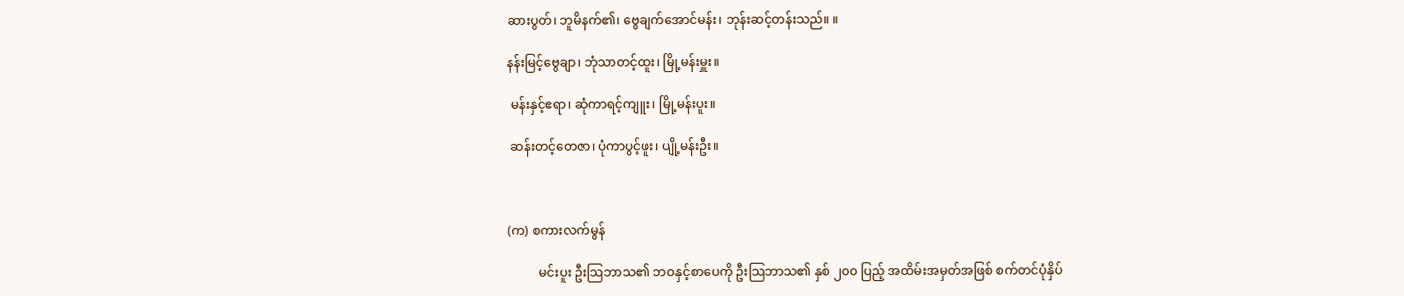ဆားပွတ်၊ ဘူမိနက်၏၊ ဗွေချက်အောင်မန်း၊ ဘုန်းဆင့်တန်းသည်။ ။

နန်းမြင့်ဗွေချာ၊ ဘုံသာတင့်ထူး၊ မြို့မန်းမှူး။

 မန်းနှင့်ဧရာ၊ ဆုံကာရင့်ကျူး၊ မြို့မန်းပူး။

 ဆန်းတင့်တေဇာ၊ ပုံကာပွင့်ဖူး၊ ပျို့မန်းဦး။



(က) စကားလက်မွန်

          မင်းပူး ဦးသြဘာသ၏ ဘဝနှင့်စာပေကို ဦးသြဘာသ၏ နှစ် ၂၀၀ ပြည့် အထိမ်းအမှတ်အဖြစ် စက်တင်ပုံနှိပ်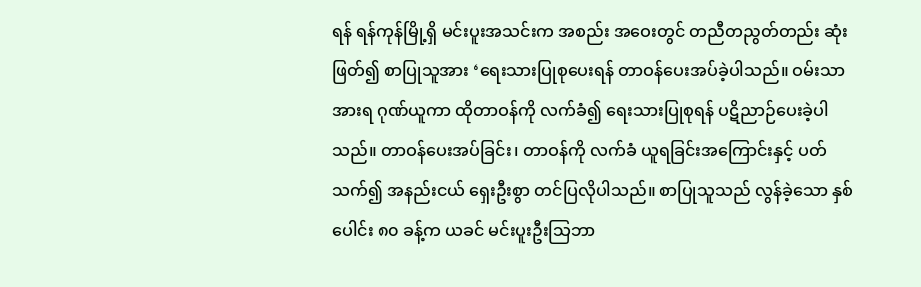ရန် ရန်ကုန်မြို့ရှိ မင်းပူးအသင်းက အစည်း အဝေးတွင် တညီတညွတ်တည်း ဆုံးဖြတ်၍ စာပြုသူအား ‘ရေးသားပြုစုပေးရန် တာဝန်ပေးအပ်ခဲ့ပါသည်။ ဝမ်းသာအားရ ဂုဏ်ယူကာ ထိုတာဝန်ကို လက်ခံ၍ ရေးသားပြုစုရန် ပဋိညာဉ်ပေးခဲ့ပါသည်။ တာဝန်ပေးအပ်ခြင်း၊ တာဝန်ကို လက်ခံ ယူရခြင်းအကြောင်းနှင့် ပတ်သက်၍ အနည်းငယ် ရှေးဦးစွာ တင်ပြလိုပါသည်။ စာပြုသူသည် လွန်ခဲ့သော နှစ်ပေါင်း ၈၀ ခန့်က ယခင် မင်းပူးဦးသြဘာ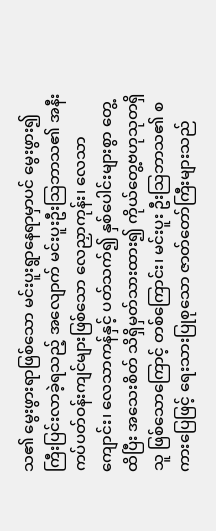သ၏ မွေးဖွားရာဖြစ်သော မင်းပူးရွာနေရာမှာပင် မွေးဖွား၍ ကြီးပြင်းလာခဲ့ရသည့် အလျောက် မင်းပူးဦးသြဘာသ၏ အနီးကပ်ပတ်ဝန်းကျင်များဖြစ်သော လေညှာကုန်း၊ လေသာကျောင်း၊ လေသာကန်နှင့် ပတ်သက်၍ နှစ်ပေါင်းများစွာ တွေ့ထိပြီး အသေးစိတ် သိရှိမှတ်သားထား၍ ကိုယ်တွေ့ဗဟုသုတရှိသူ ဖြစ်သောကြောင့် တစ်ကြောင်း၊ မင်းပူး ဦးသြဘာသ၏ စကားပြေဖြင့် ရေးသားပြုစုသော ဇာတ်တော်ကြီးများသည်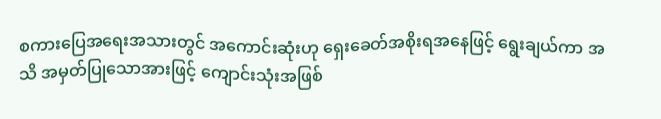စကားပြေအရေးအသားတွင် အကောင်းဆုံးဟု ရှေးခေတ်အစိုးရအနေဖြင့် ရွေးချယ်ကာ အသိ အမှတ်ပြုသောအားဖြင့် ကျောင်းသုံးအဖြစ်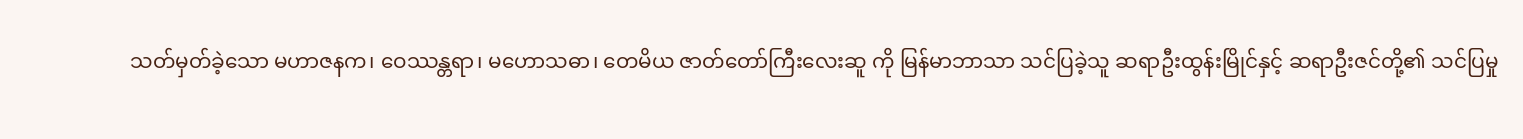သတ်မှတ်ခဲ့သော မဟာဇနက၊ ဝေဿန္တရာ၊ မဟောသဓာ၊ တေမိယ ဇာတ်တော်ကြီးလေးဆူ ကို မြန်မာဘာသာ သင်ပြခဲ့သူ ဆရာဦးထွန်းမြိုင်နှင့် ဆရာဦးဇင်တို့၏ သင်ပြမှု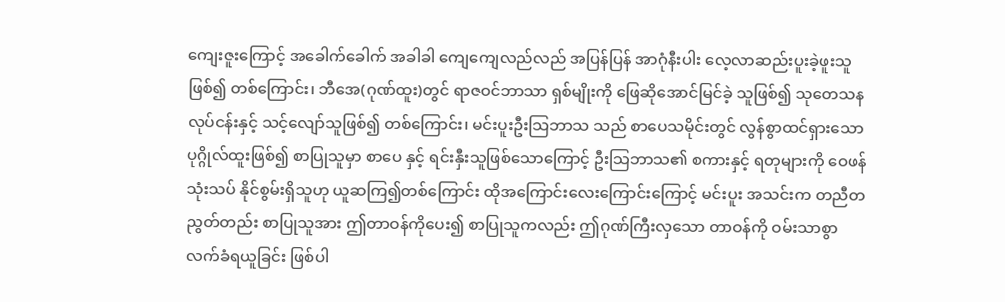ကျေးဇူးကြောင့် အခေါက်ခေါက် အခါခါ ကျေကျေလည်လည် အပြန်ပြန် အာဂုံနီးပါး လေ့လာဆည်းပူးခဲ့ဖူးသူဖြစ်၍ တစ်ကြောင်း၊ ဘီအေ(ဂုဏ်ထူး)တွင် ရာဇဝင်ဘာသာ ရှစ်မျိုးကို ဖြေဆိုအောင်မြင်ခဲ့ သူဖြစ်၍ သုတေသနလုပ်ငန်းနှင့် သင့်လျော်သူဖြစ်၍ တစ်ကြောင်း၊ မင်းပူးဦးသြဘာသ သည် စာပေသမိုင်းတွင် လွန်စွာထင်ရှားသော ပုဂ္ဂိုလ်ထူးဖြစ်၍ စာပြုသူမှာ စာပေ နှင့် ရင်းနှီးသူဖြစ်သောကြောင့် ဦးသြဘာသ၏ စကားနှင့် ရတုများကို ဝေဖန်သုံးသပ် နိုင်စွမ်းရှိသူဟု ယူဆကြ၍တစ်ကြောင်း ထိုအကြောင်းလေးကြောင်းကြောင့် မင်းပူး အသင်းက တညီတညွတ်တည်း စာပြုသူအား ဤတာဝန်ကိုပေး၍ စာပြုသူကလည်း ဤဂုဏ်ကြီးလှသော တာဝန်ကို ဝမ်းသာစွာ လက်ခံရယူခြင်း ဖြစ်ပါ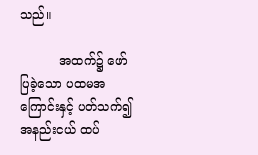သည်။

          အထက်၌ ဖော်ပြခဲ့သော ပထမအကြောင်းနှင့် ပတ်သက်၍ အနည်းငယ် ထပ်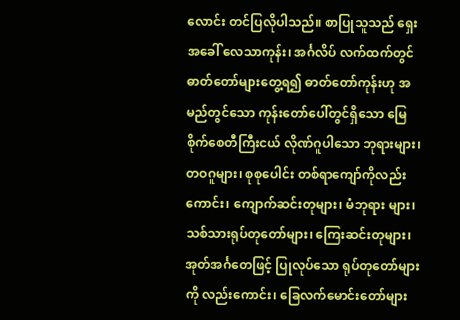လောင်း တင်ပြလိုပါသည်။ စာပြုသူသည် ရှေးအခေါ် လေသာကုန်း၊ အင်္ဂလိပ် လက်ထက်တွင် ဓာတ်တော်များတွေ့ရ၍ ဓာတ်တော်ကုန်းဟု အမည်တွင်သော ကုန်းတော်ပေါ်တွင်ရှိသော မြေစိုက်စေတီကြီးငယ် လိုဏ်ဂူပါသော ဘုရားများ၊ တဝဂူများ၊ စုစုပေါင်း တစ်ရာကျော်ကိုလည်းကောင်း၊ ကျောက်ဆင်းတုများ၊ မံဘုရား များ၊ သစ်သားရုပ်တုတော်များ၊ ကြေးဆင်းတုများ၊ အုတ်အင်္ဂတေဖြင့် ပြုလုပ်သော ရုပ်တုတော်များကို လည်းကောင်း၊ ခြေလက်မောင်းတော်များ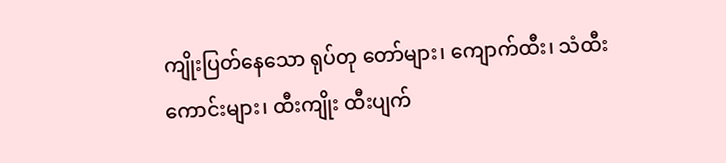ကျိုးပြတ်နေသော ရုပ်တု တော်များ၊ ကျောက်ထီး၊ သံထီးကောင်းများ၊ ထီးကျိုး ထီးပျက်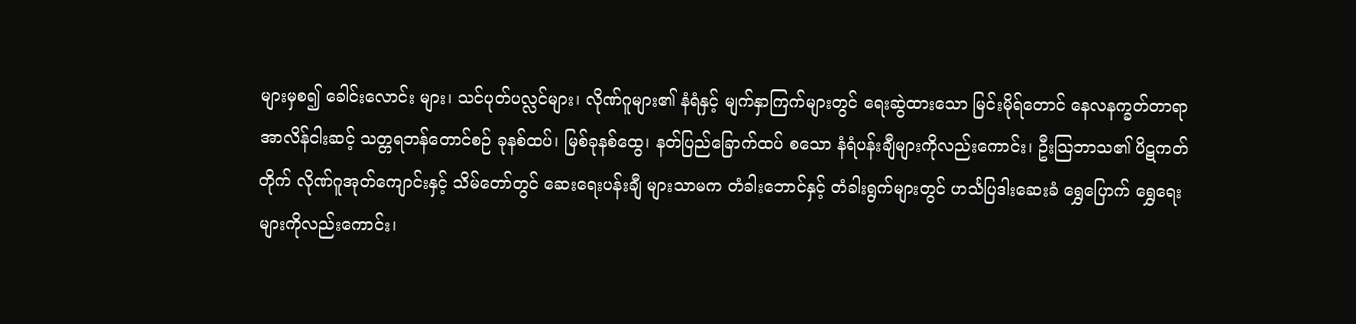များမှစ၍ ခေါင်းလောင်း များ၊ သင်ပုတ်ပလ္လင်များ၊ လိုဏ်ဂူများ၏ နံရံနှင့် မျက်နှာကြက်များတွင် ရေးဆွဲထားသော မြင်းမိုရ်တောင် နေလနက္ခတ်တာရာ အာလိန်ငါးဆင့် သတ္တရဘန်တောင်စဉ် ခုနစ်ထပ်၊ မြစ်ခုနစ်ထွေ၊ နတ်ပြည်ခြောက်ထပ် စသော နံရံပန်းချီများကိုလည်းကောင်း၊ ဦးသြဘာသ၏ ပိဋကတ်တိုက် လိုဏ်ဂူအုတ်ကျောင်းနှင့် သိမ်တော်တွင် ဆေးရေးပန်းချီ များသာမက တံခါးဘောင်နှင့် တံခါးရွက်များတွင် ဟင်္သပြဒါးဆေးခံ ရွှေပြောက် ရွှေရေးများကိုလည်းကောင်း၊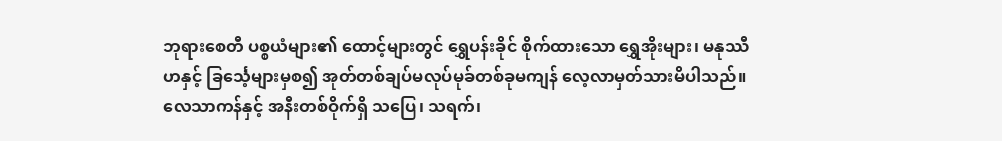ဘုရားစေတီ ပစ္စယံများ၏ ထောင့်များတွင် ရွှေပန်းခိုင် စိုက်ထားသော ရွှေအိုးများ၊ မနုဿီဟနှင့် ခြင်္သေ့များမှစ၍ အုတ်တစ်ချပ်မလုပ်မုခ်တစ်ခုမကျန် လေ့လာမှတ်သားမိပါသည်။ လေသာကန်နှင့် အနီးတစ်ဝိုက်ရှိ သပြေ၊ သရက်၊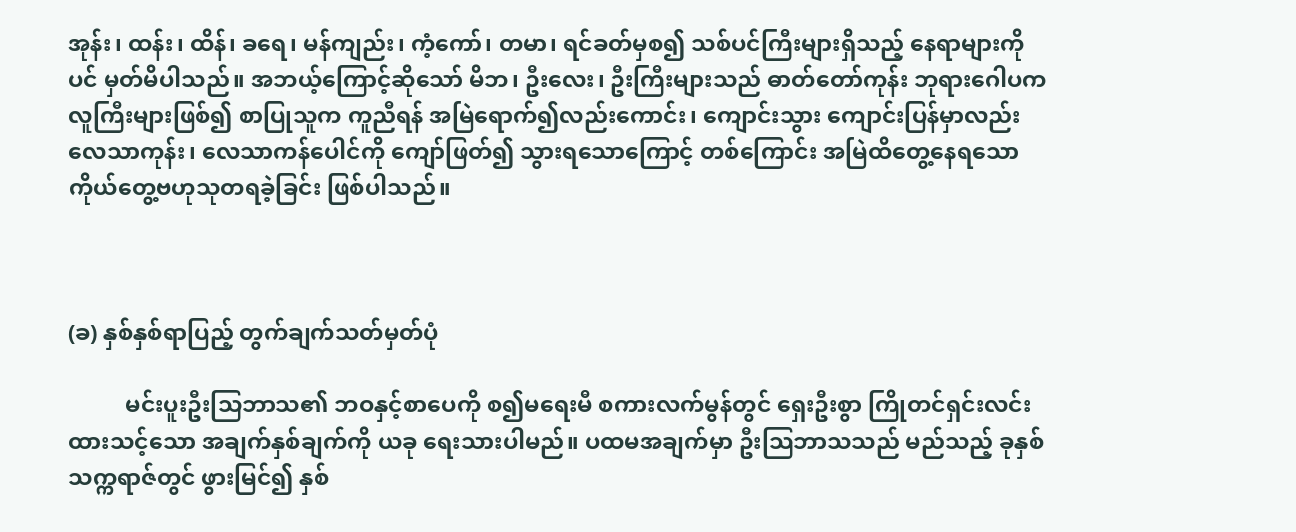အုန်း၊ ထန်း၊ ထိန်၊ ခရေ၊ မန်ကျည်း၊ ကံ့ကော်၊ တမာ၊ ရင်ခတ်မှစ၍ သစ်ပင်ကြီးများရှိသည့် နေရာများကိုပင် မှတ်မိပါသည်။ အဘယ့်ကြောင့်ဆိုသော် မိဘ၊ ဦးလေး၊ ဦးကြီးများသည် ဓာတ်တော်ကုန်း ဘုရားဂေါပက လူကြီးများဖြစ်၍ စာပြုသူက ကူညီရန် အမြဲရောက်၍လည်းကောင်း၊ ကျောင်းသွား ကျောင်းပြန်မှာလည်း လေသာကုန်း၊ လေသာကန်ပေါင်ကို ကျော်ဖြတ်၍ သွားရသောကြောင့် တစ်ကြောင်း အမြဲထိတွေ့နေရသော ကိုယ်တွေ့ဗဟုသုတရခဲ့ခြင်း ဖြစ်ပါသည်။



(ခ) နှစ်နှစ်ရာပြည့် တွက်ချက်သတ်မှတ်ပုံ

          မင်းပူးဦးသြဘာသ၏ ဘဝနှင့်စာပေကို စ၍မရေးမီ စကားလက်မွန်တွင် ရှေးဦးစွာ ကြိုတင်ရှင်းလင်းထားသင့်သော အချက်နှစ်ချက်ကို ယခု ရေးသားပါမည်။ ပထမအချက်မှာ ဦးသြဘာသသည် မည်သည့် ခုနှစ်သက္ကရာဇ်တွင် ဖွားမြင်၍ နှစ်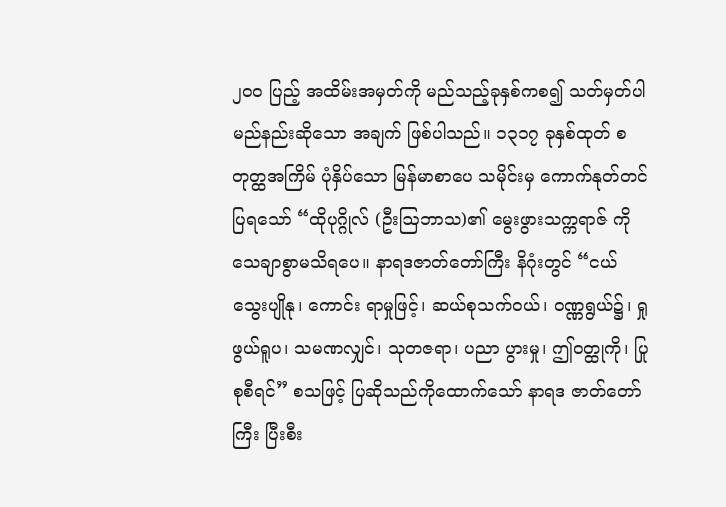၂၀၀ ပြည့် အထိမ်းအမှတ်ကို မည်သည့်ခုနှစ်ကစ၍ သတ်မှတ်ပါမည်နည်းဆိုသော အချက် ဖြစ်ပါသည်။ ၁၃၁၇ ခုနှစ်ထုတ် စတုတ္ထအကြိမ် ပုံနှိပ်သော မြန်မာစာပေ သမိုင်းမှ ကောက်နုတ်တင်ပြရသော် “ထိုပုဂ္ဂိုလ် (ဦးဩဘာသ)၏ မွေးဖွားသက္ကရာဇ် ကို သေချာစွာမသိရပေ။ နာရဒဇာတ်တော်ကြီး နိဂုံးတွင် “ငယ်သွေးပျိုနု၊ ကောင်း ရာမှုဖြင့်၊ ဆယ်စုသက်ဝယ်၊ ဝဏ္ဏရွယ်၌၊ ရှုဖွယ်ရူပ၊ သမဏလျှင်၊ သုတဇရာ၊ ပညာ ပွားမှု၊ ဤဝတ္ထုကို၊ ပြုစုစီရင်” စသဖြင့် ပြဆိုသည်ကိုထောက်သော် နာရဒ ဇာတ်တော် ကြီး ပြီးစီး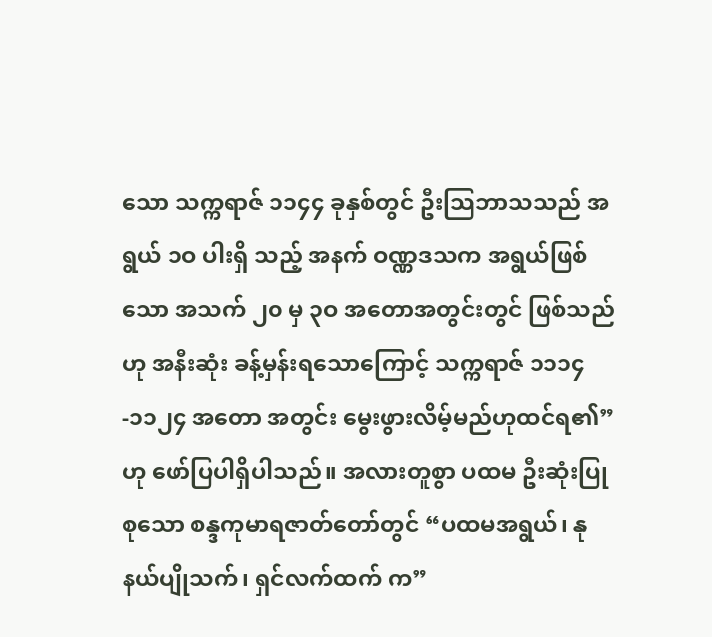သော သက္ကရာဇ် ၁၁၄၄ ခုနှစ်တွင် ဦးသြဘာသသည် အရွယ် ၁ဝ ပါးရှိ သည့် အနက် ဝဏ္ဏဒသက အရွယ်ဖြစ်သော အသက် ၂၀ မှ ၃ဝ အတောအတွင်းတွင် ဖြစ်သည်ဟု အနီးဆုံး ခန့်မှန်းရသောကြောင့် သက္ကရာဇ် ၁၁၁၄-၁၁၂၄ အတော အတွင်း မွေးဖွားလိမ့်မည်ဟုထင်ရ၏” ဟု ဖော်ပြပါရှိပါသည်။ အလားတူစွာ ပထမ ဦးဆုံးပြုစုသော စန္ဒကုမာရဇာတ်တော်တွင် “ပထမအရွယ်၊ နုနယ်ပျိုသက်၊ ရှင်လက်ထက် က”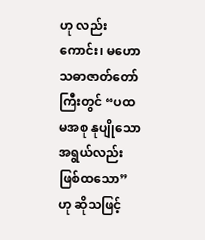ဟု လည်းကောင်း၊ မဟောသဓာဇာတ်တော်ကြီးတွင် “ပထမအစု နုပျိုသောအရွယ်လည်း ဖြစ်ထသော” ဟု ဆိုသဖြင့်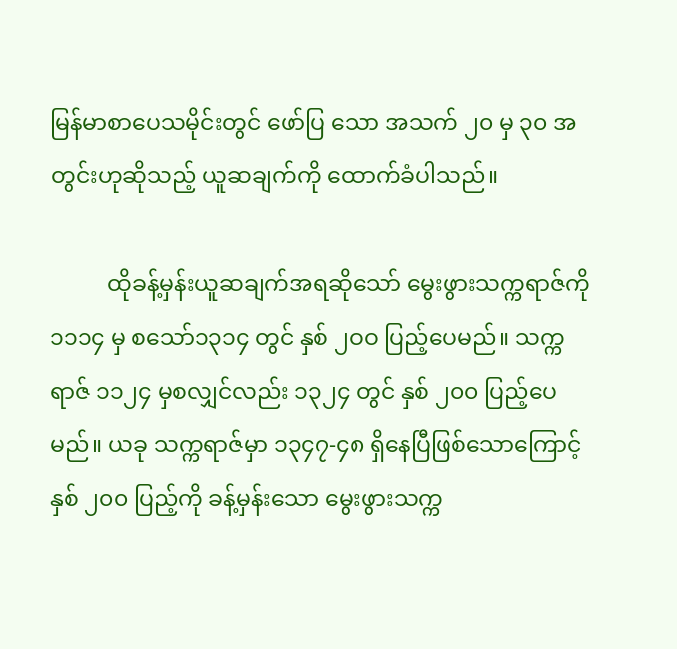မြန်မာစာပေသမိုင်းတွင် ဖော်ပြ သော အသက် ၂၀ မှ ၃၀ အတွင်းဟုဆိုသည့် ယူဆချက်ကို ထောက်ခံပါသည်။

          ထိုခန့်မှန်းယူဆချက်အရဆိုသော် မွေးဖွားသက္ကရာဇ်ကို ၁၁၁၄ မှ စသော်၁၃၁၄ တွင် နှစ် ၂ဝဝ ပြည့်ပေမည်။ သက္ကရာဇ် ၁၁၂၄ မှစလျှင်လည်း ၁၃၂၄ တွင် နှစ် ၂၀၀ ပြည့်ပေမည်။ ယခု သက္ကရာဇ်မှာ ၁၃၄၇-၄၈ ရှိနေပြီဖြစ်သောကြောင့် နှစ် ၂၀၀ ပြည့်ကို ခန့်မှန်းသော မွေးဖွားသက္က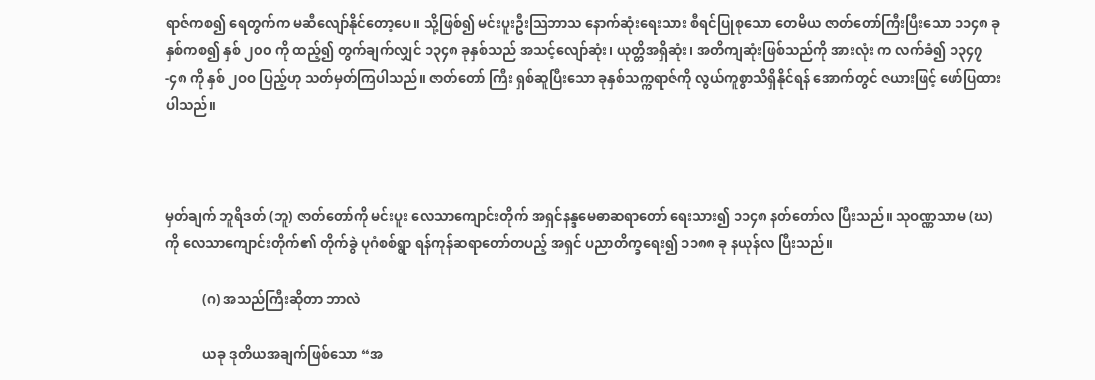ရာဇ်ကစ၍ ရေတွက်က မဆီလျော်နိုင်တော့ပေ။ သို့ဖြစ်၍ မင်းပူးဦးသြဘာသ နောက်ဆုံးရေးသား စီရင်ပြုစုသော တေမိယ ဇာတ်တော်ကြီးပြီးသော ၁၁၄၈ ခုနှစ်ကစ၍ နှစ် ၂၀၀ ကို ထည့်၍ တွက်ချက်လျှင် ၁၃၄၈ ခုနှစ်သည် အသင့်လျော်ဆုံး၊ ယုတ္တိအရှိဆုံး၊ အတိကျဆုံးဖြစ်သည်ကို အားလုံး က လက်ခံ၍ ၁၃၄၇-၄၈ ကို နှစ် ၂ဝဝ ပြည့်ဟု သတ်မှတ်ကြပါသည်။ ဇာတ်တော် ကြီး ရှစ်ဆူပြီးသော ခုနှစ်သက္ကရာဇ်ကို လွယ်ကူစွာသိရှိနိုင်ရန် အောက်တွင် ဇယားဖြင့် ဖော်ပြထားပါသည်။



မှတ်ချက် ဘူရိဒတ် (ဘူ) ဇာတ်တော်ကို မင်းပူး လေသာကျောင်းတိုက် အရှင်နန္ဒမေဓာဆရာတော် ရေးသား၍ ၁၁၄၈ နတ်တော်လ ပြီးသည်။ သုဝဏ္ဏသာမ (ဃ)ကို လေသာကျောင်းတိုက်၏ တိုက်ခွဲ ပုဂံစစ်ရွာ ရန်ကုန်ဆရာတော်တပည့် အရှင် ပညာတိက္ခရေး၍ ၁၁၈၈ ခု နယုန်လ ပြီးသည်။

           (ဂ) အသည်ကြီးဆိုတာ ဘာလဲ

           ယခု ဒုတိယအချက်ဖြစ်သော “အ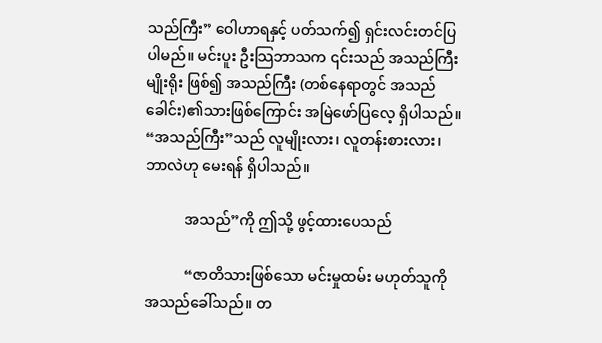သည်ကြီး” ဝေါဟာရနှင့် ပတ်သက်၍ ရှင်းလင်းတင်ပြပါမည်။ မင်းပူး ဦးသြဘာသက ၎င်းသည် အသည်ကြီးမျိုးရိုး ဖြစ်၍ အသည်ကြီး (တစ်နေရာတွင် အသည်ခေါင်း)၏သားဖြစ်ကြောင်း အမြဲဖော်ပြလေ့ ရှိပါသည်။ “အသည်ကြီး”သည် လူမျိုးလား၊ လူတန်းစားလား၊ ဘာလဲဟု မေးရန် ရှိပါသည်။

           အသည်”ကို ဤသို့ ဖွင့်ထားပေသည်

           “ဇာတိသားဖြစ်သော မင်းမှုထမ်း မဟုတ်သူကို အသည်ခေါ်သည်။ တ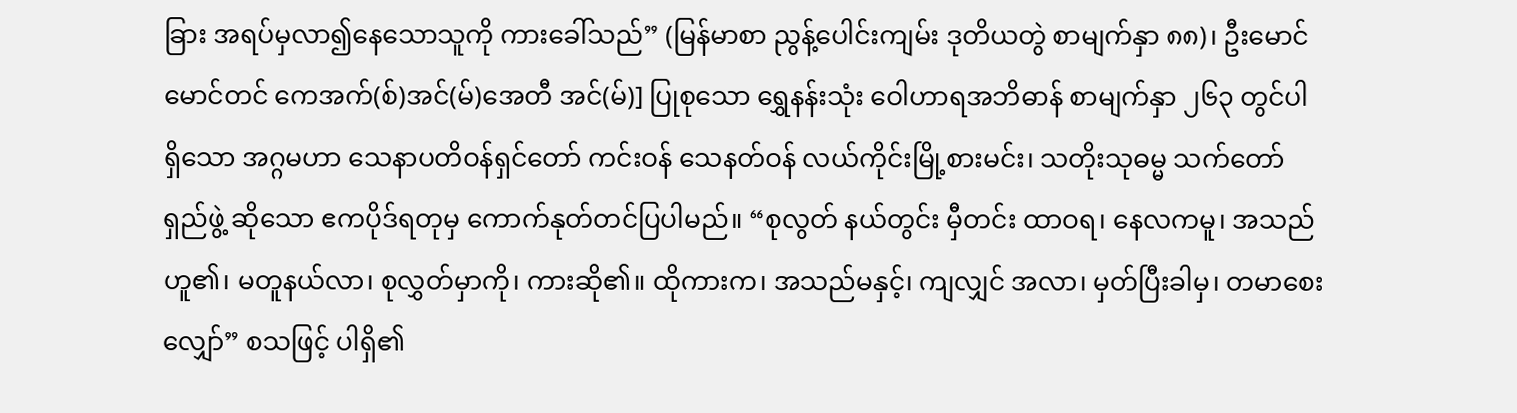ခြား အရပ်မှလာ၍နေသောသူကို ကားခေါ်သည်” (မြန်မာစာ ညွန့်ပေါင်းကျမ်း ဒုတိယတွဲ စာမျက်နှာ ၈၈)၊ ဦးမောင်မောင်တင် ကေအက်(စ်)အင်(မ်)အေတီ အင်(မ်)] ပြုစုသော ရွှေနန်းသုံး ဝေါဟာရအဘိဓာန် စာမျက်နှာ ၂၆၃ တွင်ပါရှိသော အဂ္ဂမဟာ သေနာပတိဝန်ရှင်တော် ကင်းဝန် သေနတ်ဝန် လယ်ကိုင်းမြို့စားမင်း၊ သတိုးသုဓမ္မ သက်တော် ရှည်ဖွဲ့ ဆိုသော ဧကပိုဒ်ရတုမှ ကောက်နုတ်တင်ပြပါမည်။ “စုလွတ် နယ်တွင်း မှီတင်း ထာဝရ၊ နေလကမူ၊ အသည်ဟူ၏၊ မတူနယ်လာ၊ စုလွှတ်မှာကို၊ ကားဆို၏။ ထိုကားက၊ အသည်မနှင့်၊ ကျလျှင် အလာ၊ မှတ်ပြီးခါမှ၊ တမာစေးလျှော်” စသဖြင့် ပါရှိ၏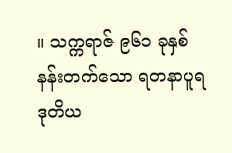။ သက္ကရာဇ် ၉၆၁ ခုနှစ် နန်းတက်သော ရတနာပူရ ဒုတိယ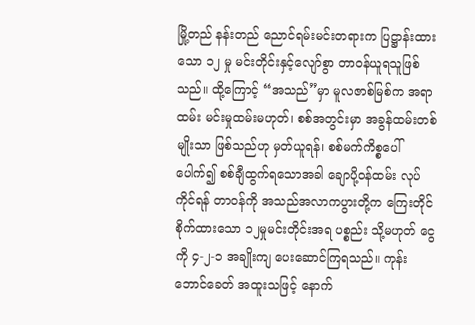မြို့တည် နန်းတည် ညောင်ရမ်းမင်းတရားက ပြဋ္ဌာန်းထားသော ၁၂ မှု မင်းတိုင်းနှင့်လျော်စွာ တာဝန်ယူရသူဖြစ်သည်။ ထို့ကြောင့် “အသည်”မှာ မူလဇာစ်မြစ်က အရာထမ်း မင်းမှုထမ်းမဟုတ်၊ စစ်အတွင်းမှာ အခွန်ထမ်းတစ်မျိုးသာ ဖြစ်သည်ဟု မှတ်ယူရန်၊ စစ်မက်ကိစ္စပေါ်ပေါက်၍ စစ်ချီထွက်ရသောအခါ ချောပို့ဝန်ထမ်း လုပ်ကိုင်ရန် တာဝန်ကို အသည်အလာကပွားတို့က ကြေးတိုင်စိုက်ထားသော ၁၂မှုမင်းတိုင်းအရ ပစ္စည်း သို့မဟုတ် ငွေကို ၄-၂-၁ အချိုးကျ ပေးဆောင်ကြရသည်။ ကုန်းဘောင်ခေတ် အထူးသဖြင့် နောက်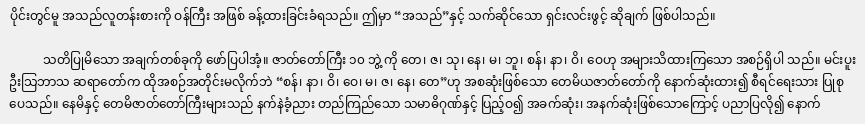ပိုင်းတွင်မူ အသည်လူတန်းစားကို ဝန်ကြီး အဖြစ် ခန့်ထားခြင်းခံရသည်။ ဤမှာ “အသည်”နှင့် သက်ဆိုင်သော ရှင်းလင်းဖွင့် ဆိုချက် ဖြစ်ပါသည်။

           သတိပြုမိသော အချက်တစ်ခုကို ဖော်ပြပါအံ့။ ဇာတ်တော်ကြီး ၁၀ ဘွဲ့ ကို တေ၊ ဇ၊ သု၊ နေ၊ မ၊ ဘူ၊ စန်၊ နာ၊ ဝိ၊ ဝေဟု အများသိထားကြသော အစဉ်ရှိပါ သည်။ မင်းပူးဦးသြဘာသ ဆရာတော်က ထိုအစဉ်အတိုင်းမလိုက်ဘဲ “စန်၊ နာ၊ ဝိ၊ ဝေ၊ မ၊ ဇ၊ နေ၊ တေ”ဟု အစဆုံးဖြစ်သော တေမိယဇာတ်တော်ကို နောက်ဆုံးထား၍ စီရင်ရေးသား ပြုစုပေသည်။ နေမိနှင့် တေမိဇာတ်တော်ကြီးများသည် နက်နဲခံ့ညား တည်ကြည်သော သမာဓိဂုဏ်နှင့် ပြည့်ဝ၍ အခက်ဆုံး၊ အနက်ဆုံးဖြစ်သောကြောင့် ပညာပြလို၍ နောက်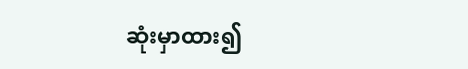ဆုံးမှာထား၍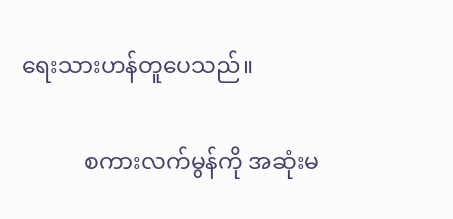ရေးသားဟန်တူပေသည်။

           စကားလက်မွန်ကို အဆုံးမ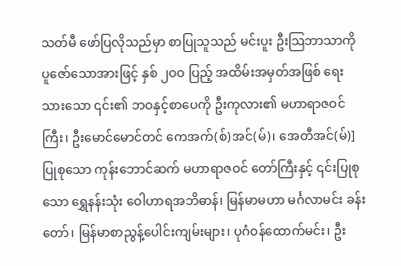သတ်မီ ဖော်ပြလိုသည်မှာ စာပြုသူသည် မင်းပူး ဦးသြဘာသာကို ပူဇော်သောအားဖြင့် နှစ် ၂ဝဝ ပြည့် အထိမ်းအမှတ်အဖြစ် ရေးသားသော ၎င်း၏ ဘဝနှင့်စာပေကို ဦးကုလား၏ မဟာရာဇဝင်ကြီး၊ ဦးမောင်မောင်တင် ကေအက်(စ်)အင်(မ်)၊ အေတီအင်(မ်)] ပြုစုသော ကုန်းဘောင်ဆက် မဟာရာဇဝင် တော်ကြီးနှင့် ၎င်းပြုစုသော ရွှေနန်းသုံး ဝေါဟာရအဘိဓာန်၊ မြန်မာမဟာ မင်္ဂလာမင်း ခန်းတော်၊ မြန်မာစာညွန့်ပေါင်းကျမ်းများ၊ ပုဂံဝန်ထောက်မင်း၊ ဦး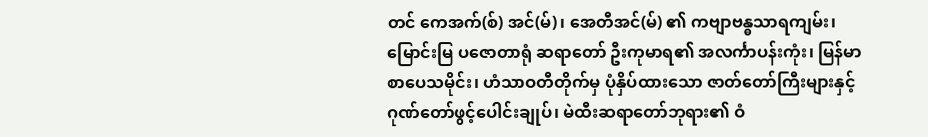တင် ကေအက်(စ်) အင်(မ်)၊ အေတီအင်(မ်) ၏ ကဗျာဗန္ဓသာရကျမ်း၊ မြောင်းမြ ပဇောတာရုံ ဆရာတော် ဦးကုမာရ၏ အလင်္ကာပန်းကုံး၊ မြန်မာစာပေသမိုင်း၊ ဟံသာဝတီတိုက်မှ ပုံနှိပ်ထားသော ဇာတ်တော်ကြီးများနှင့် ဂုဏ်တော်ဖွင့်ပေါင်းချုပ်၊ မဲထီးဆရာတော်ဘုရား၏ ဝံ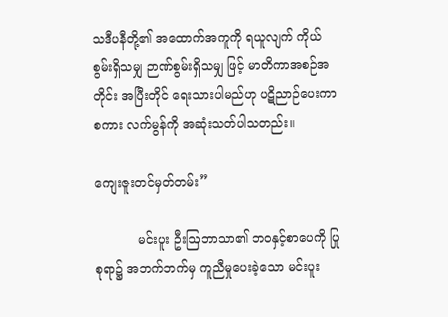သဒီပနီတို့၏ အထောက်အကူကို ရယူလျက် ကိုယ်စွမ်းရှိသမျှ ဉာဏ်စွမ်းရှိသမျှ ဖြင့် မာတိကာအစဉ်အတိုင်း အပြီးတိုင် ရေးသားပါမည်ဟု ပဋိညာဉ်ပေးကာ စကား လက်မွန်ကို အဆုံးသတ်ပါသတည်း။

ကျေးဇူးတင်မှတ်တမ်း”

           မင်းပူး ဦးဩဘာသာ၏ ဘဝနှင့်စာပေကို ပြုစုရာ၌ အဘက်ဘက်မှ ကူညီမှုပေးခဲ့သော မင်းပူး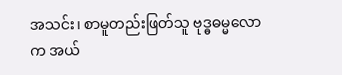အသင်း၊ စာမူတည်းဖြတ်သူ ဗုဒ္ဓဓမ္မလောက အယ်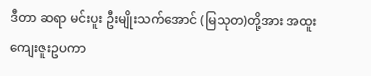ဒီတာ ဆရာ မင်းပူး ဦးမျိုးသက်အောင် (မြသုတ)တို့အား အထူး ကျေးဇူးဥပကာ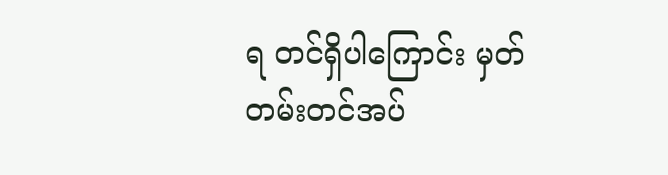ရ တင်ရှိပါကြောင်း မှတ်တမ်းတင်အပ်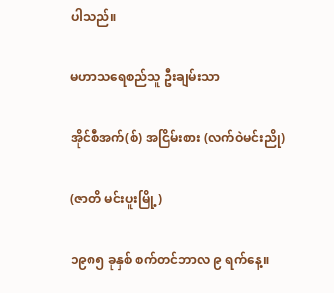ပါသည်။

မဟာသရေစည်သူ ဦးချမ်းသာ

အိုင်စီအက်(စ်) အငြိမ်းစား (လက်ဝဲမင်းညို)

(ဇာတိ မင်းပူးမြို့)

၁၉၈၅ ခုနှစ် စက်တင်ဘာလ ၉ ရက်နေ့။